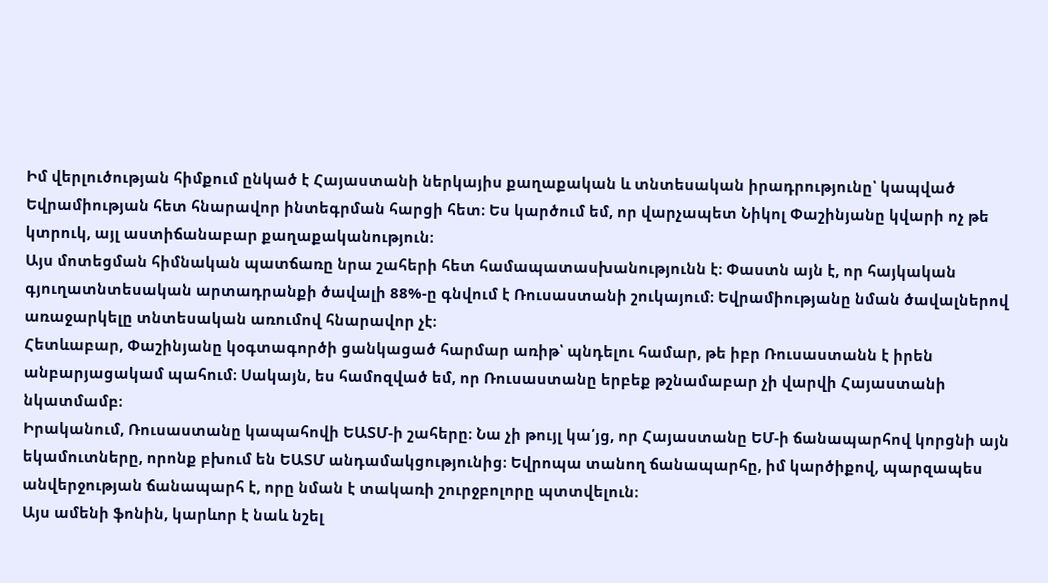Իմ վերլուծության հիմքում ընկած է Հայաստանի ներկայիս քաղաքական և տնտեսական իրադրությունը՝ կապված Եվրամիության հետ հնարավոր ինտեգրման հարցի հետ։ Ես կարծում եմ, որ վարչապետ Նիկոլ Փաշինյանը կվարի ոչ թե կտրուկ, այլ աստիճանաբար քաղաքականություն։
Այս մոտեցման հիմնական պատճառը նրա շահերի հետ համապատասխանությունն է։ Փաստն այն է, որ հայկական գյուղատնտեսական արտադրանքի ծավալի 88%-ը գնվում է Ռուսաստանի շուկայում։ Եվրամիությանը նման ծավալներով առաջարկելը տնտեսական առումով հնարավոր չէ։
Հետևաբար, Փաշինյանը կօգտագործի ցանկացած հարմար առիթ՝ պնդելու համար, թե իբր Ռուսաստանն է իրեն անբարյացակամ պահում։ Սակայն, ես համոզված եմ, որ Ռուսաստանը երբեք թշնամաբար չի վարվի Հայաստանի նկատմամբ։
Իրականում, Ռուսաստանը կապահովի ԵԱՏՄ-ի շահերը։ Նա չի թույլ կա՛յց, որ Հայաստանը ԵՄ-ի ճանապարհով կորցնի այն եկամուտները, որոնք բխում են ԵԱՏՄ անդամակցությունից։ Եվրոպա տանող ճանապարհը, իմ կարծիքով, պարզապես անվերջության ճանապարհ է, որը նման է տակառի շուրջբոլորը պտտվելուն։
Այս ամենի ֆոնին, կարևոր է նաև նշել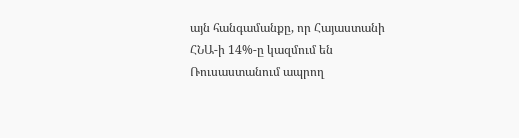այն հանգամանքը, որ Հայաստանի ՀՆԱ-ի 14%-ը կազմում են Ռուսաստանում ապրող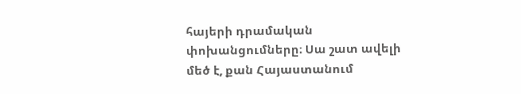հայերի դրամական փոխանցումները։ Սա շատ ավելի մեծ է, քան Հայաստանում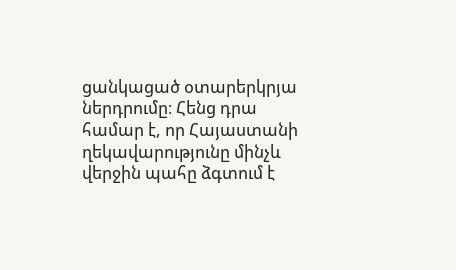ցանկացած օտարերկրյա ներդրումը։ Հենց դրա համար է, որ Հայաստանի ղեկավարությունը մինչև վերջին պահը ձգտում է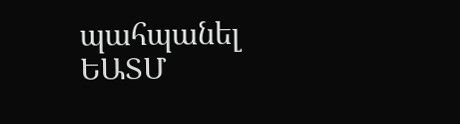պահպանել ԵԱՏՄ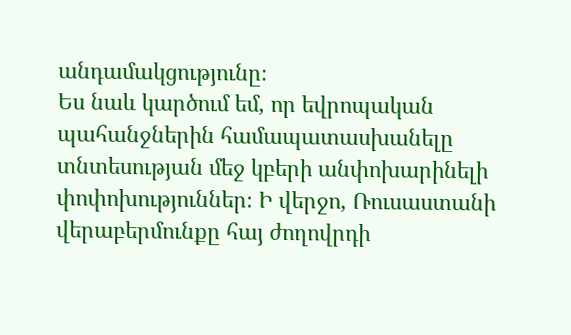անդամակցությունը։
Ես նաև կարծում եմ, որ եվրոպական պահանջներին համապատասխանելը տնտեսության մեջ կբերի անփոխարինելի փոփոխություններ։ Ի վերջո, Ռուսաստանի վերաբերմունքը հայ ժողովրդի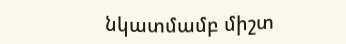նկատմամբ միշտ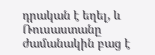դրական է եղել, և Ռուսաստանը ժամանակին բաց է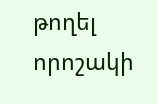թողել որոշակի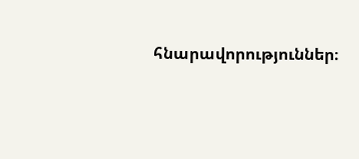հնարավորություններ։